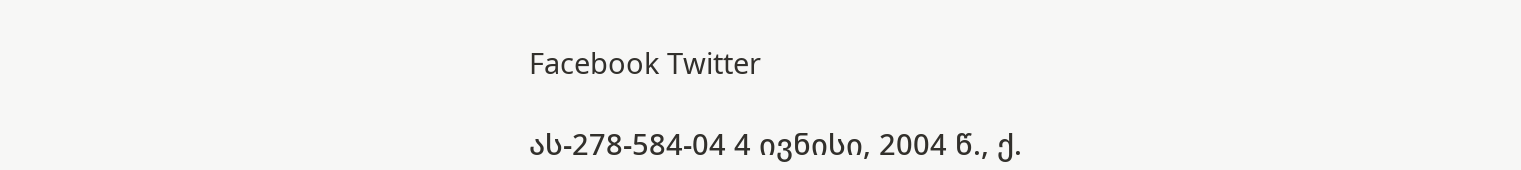Facebook Twitter

ას-278-584-04 4 ივნისი, 2004 წ., ქ.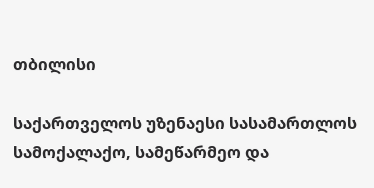თბილისი

საქართველოს უზენაესი სასამართლოს სამოქალაქო, სამეწარმეო და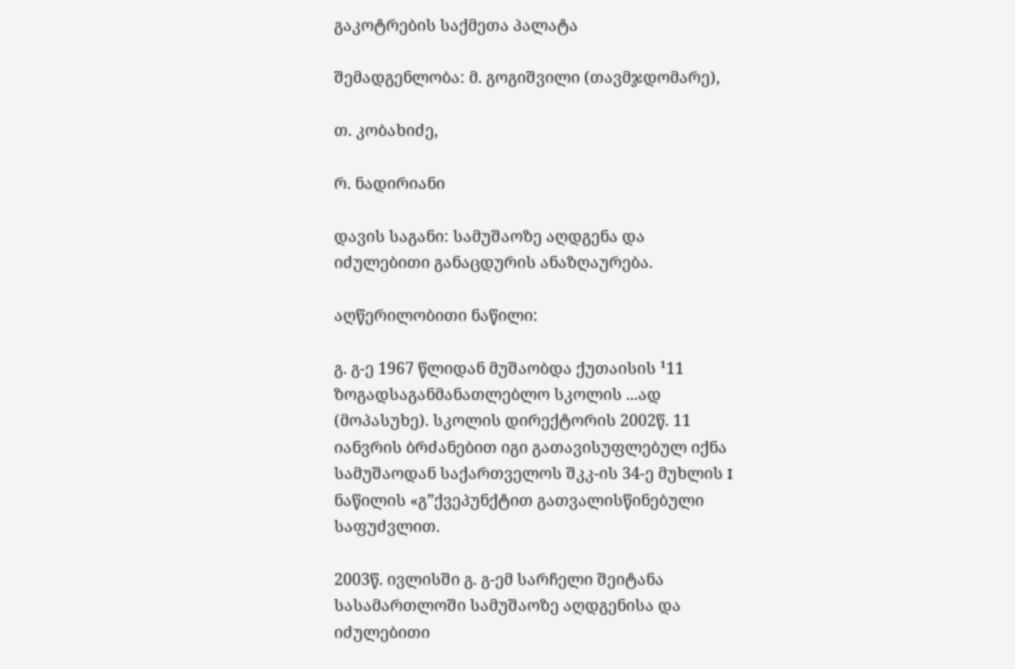გაკოტრების საქმეთა პალატა

შემადგენლობა: მ. გოგიშვილი (თავმჯდომარე),

თ. კობახიძე,

რ. ნადირიანი

დავის საგანი: სამუშაოზე აღდგენა და იძულებითი განაცდურის ანაზღაურება.

აღწერილობითი ნაწილი:

გ. გ-ე 1967 წლიდან მუშაობდა ქუთაისის ¹11 ზოგადსაგანმანათლებლო სკოლის ...ად (მოპასუხე). სკოლის დირექტორის 2002წ. 11 იანვრის ბრძანებით იგი გათავისუფლებულ იქნა სამუშაოდან საქართველოს შკკ-ის 34-ე მუხლის I ნაწილის «გ”ქვეპუნქტით გათვალისწინებული საფუძვლით.

2003წ. ივლისში გ. გ-ემ სარჩელი შეიტანა სასამართლოში სამუშაოზე აღდგენისა და იძულებითი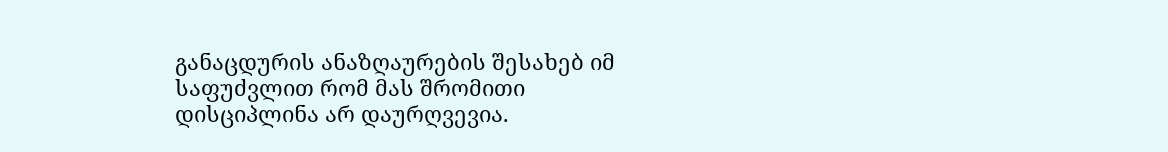განაცდურის ანაზღაურების შესახებ იმ საფუძვლით რომ მას შრომითი დისციპლინა არ დაურღვევია.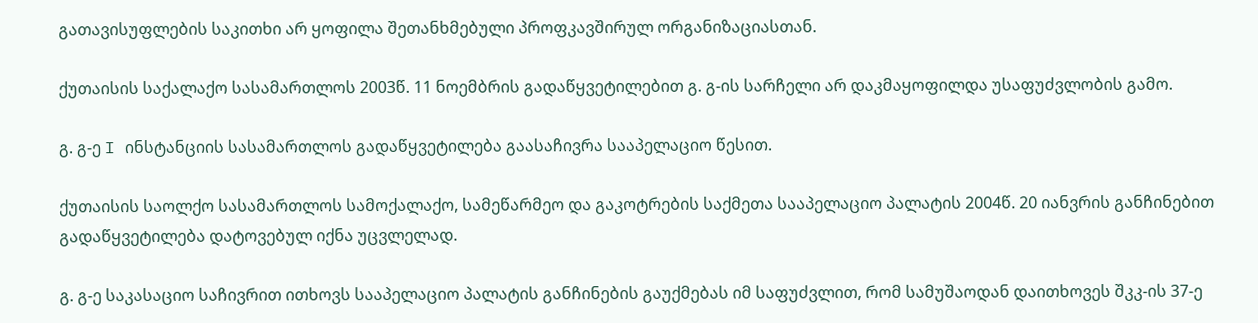გათავისუფლების საკითხი არ ყოფილა შეთანხმებული პროფკავშირულ ორგანიზაციასთან.

ქუთაისის საქალაქო სასამართლოს 2003წ. 11 ნოემბრის გადაწყვეტილებით გ. გ-ის სარჩელი არ დაკმაყოფილდა უსაფუძვლობის გამო.

გ. გ-ე I ინსტანციის სასამართლოს გადაწყვეტილება გაასაჩივრა სააპელაციო წესით.

ქუთაისის საოლქო სასამართლოს სამოქალაქო, სამეწარმეო და გაკოტრების საქმეთა სააპელაციო პალატის 2004წ. 20 იანვრის განჩინებით გადაწყვეტილება დატოვებულ იქნა უცვლელად.

გ. გ-ე საკასაციო საჩივრით ითხოვს სააპელაციო პალატის განჩინების გაუქმებას იმ საფუძვლით, რომ სამუშაოდან დაითხოვეს შკკ-ის 37-ე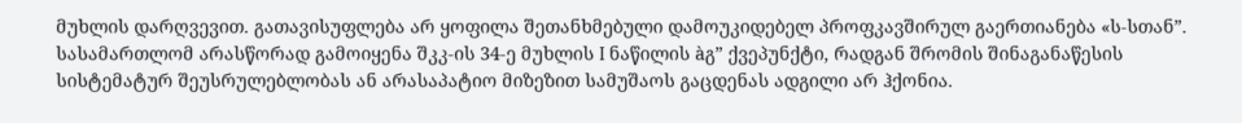მუხლის დარღვევით. გათავისუფლება არ ყოფილა შეთანხმებული დამოუკიდებელ პროფკავშირულ გაერთიანება «ს-სთან”. სასამართლომ არასწორად გამოიყენა შკკ-ის 34-ე მუხლის I ნაწილის àგ” ქვეპუნქტი, რადგან შრომის შინაგანაწესის სისტემატურ შეუსრულებლობას ან არასაპატიო მიზეზით სამუშაოს გაცდენას ადგილი არ ჰქონია.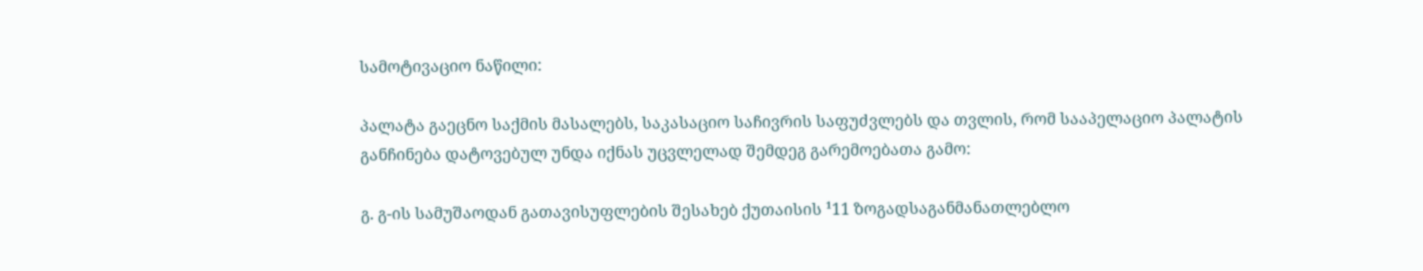სამოტივაციო ნაწილი:

პალატა გაეცნო საქმის მასალებს, საკასაციო საჩივრის საფუძვლებს და თვლის, რომ სააპელაციო პალატის განჩინება დატოვებულ უნდა იქნას უცვლელად შემდეგ გარემოებათა გამო:

გ. გ-ის სამუშაოდან გათავისუფლების შესახებ ქუთაისის ¹11 ზოგადსაგანმანათლებლო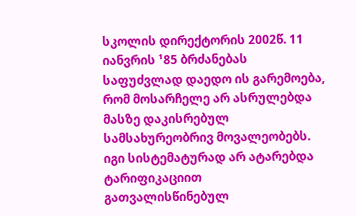სკოლის დირექტორის 2002წ. 11 იანვრის ¹85 ბრძანებას საფუძვლად დაედო ის გარემოება, რომ მოსარჩელე არ ასრულებდა მასზე დაკისრებულ სამსახურეობრივ მოვალეობებს. იგი სისტემატურად არ ატარებდა ტარიფიკაციით გათვალისწინებულ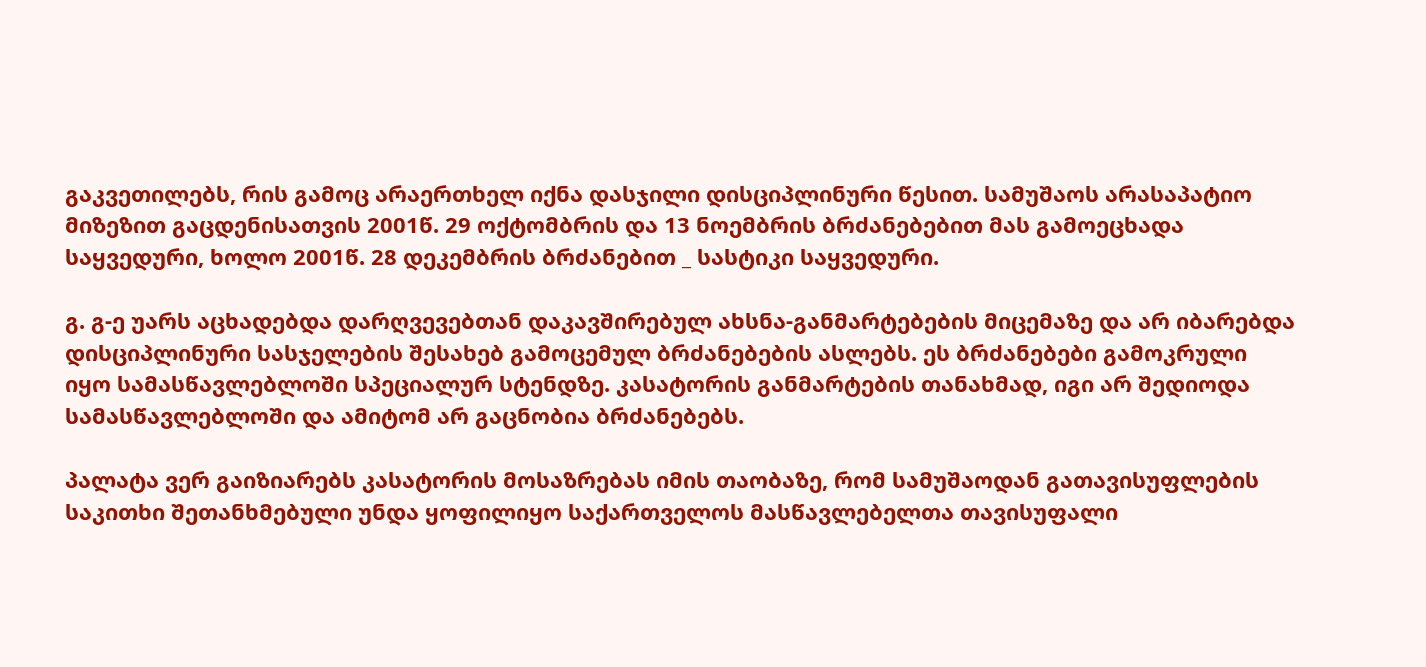გაკვეთილებს, რის გამოც არაერთხელ იქნა დასჯილი დისციპლინური წესით. სამუშაოს არასაპატიო მიზეზით გაცდენისათვის 2001წ. 29 ოქტომბრის და 13 ნოემბრის ბრძანებებით მას გამოეცხადა საყვედური, ხოლო 2001წ. 28 დეკემბრის ბრძანებით _ სასტიკი საყვედური.

გ. გ-ე უარს აცხადებდა დარღვევებთან დაკავშირებულ ახსნა-განმარტებების მიცემაზე და არ იბარებდა დისციპლინური სასჯელების შესახებ გამოცემულ ბრძანებების ასლებს. ეს ბრძანებები გამოკრული იყო სამასწავლებლოში სპეციალურ სტენდზე. კასატორის განმარტების თანახმად, იგი არ შედიოდა სამასწავლებლოში და ამიტომ არ გაცნობია ბრძანებებს.

პალატა ვერ გაიზიარებს კასატორის მოსაზრებას იმის თაობაზე, რომ სამუშაოდან გათავისუფლების საკითხი შეთანხმებული უნდა ყოფილიყო საქართველოს მასწავლებელთა თავისუფალი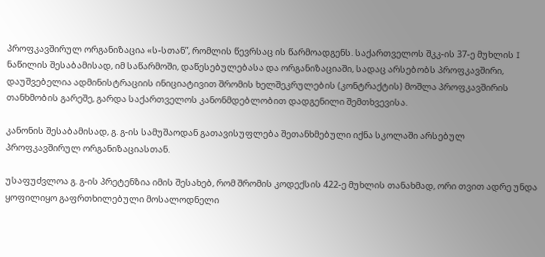პროფკავშირულ ორგანიზაცია «ს-სთან”, რომლის წევრსაც ის წარმოადგენს. საქართველოს შკკ-ის 37-ე მუხლის I ნაწილის შესაბამისად, იმ საწარმოში, დაწესებულებასა და ორგანიზაციაში, სადაც არსებობს პროფკავშირი, დაუშვებელია ადმინისტრაციის ინიციატივით შრომის ხელშეკრულების (კონტრაქტის) მოშლა პროფკავშირის თანხმობის გარეშე, გარდა საქართველოს კანონმდებლობით დადგენილი შემთხვევისა.

კანონის შესაბამისად, გ. გ-ის სამუშაოდან გათავისუფლება შეთანხმებული იქნა სკოლაში არსებულ პროფკავშირულ ორგანიზაციასთან.

უსაფუძვლოა გ. გ-ის პრეტენზია იმის შესახებ, რომ შრომის კოდექსის 422-ე მუხლის თანახმად, ორი თვით ადრე უნდა ყოფილიყო გაფრთხილებული მოსალოდნელი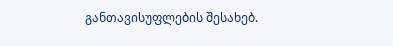განთავისუფლების შესახებ.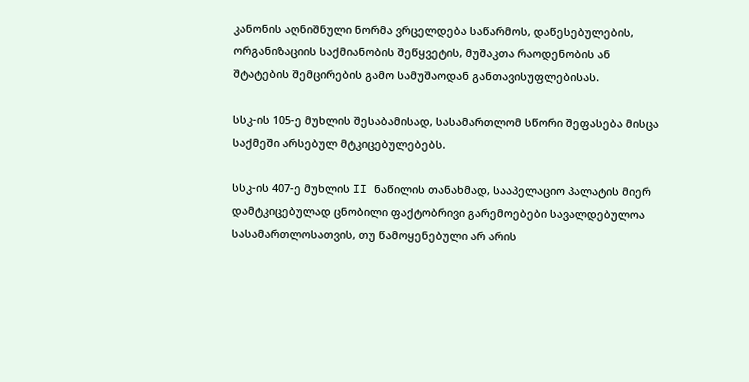კანონის აღნიშნული ნორმა ვრცელდება საწარმოს, დაწესებულების, ორგანიზაციის საქმიანობის შეწყვეტის, მუშაკთა რაოდენობის ან შტატების შემცირების გამო სამუშაოდან განთავისუფლებისას.

სსკ-ის 105-ე მუხლის შესაბამისად, სასამართლომ სწორი შეფასება მისცა საქმეში არსებულ მტკიცებულებებს.

სსკ-ის 407-ე მუხლის II ნაწილის თანახმად, სააპელაციო პალატის მიერ დამტკიცებულად ცნობილი ფაქტობრივი გარემოებები სავალდებულოა სასამართლოსათვის, თუ წამოყენებული არ არის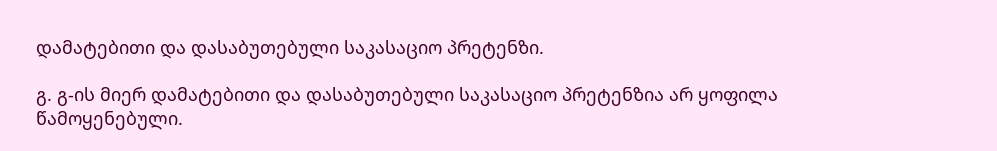დამატებითი და დასაბუთებული საკასაციო პრეტენზი.

გ. გ-ის მიერ დამატებითი და დასაბუთებული საკასაციო პრეტენზია არ ყოფილა წამოყენებული.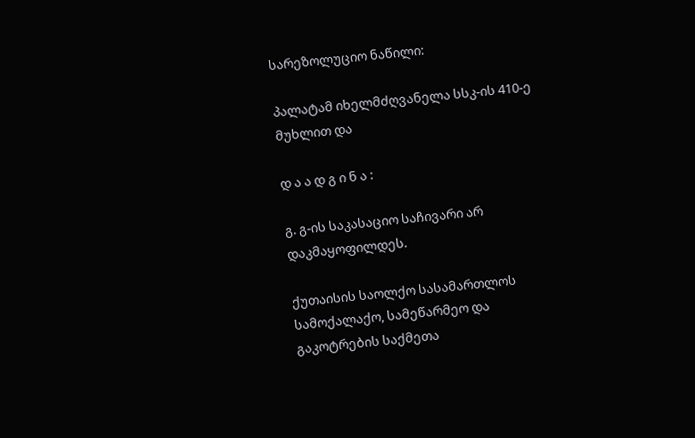სარეზოლუციო ნაწილი:

პალატამ იხელმძღვანელა სსკ-ის 410-ე მუხლით და

დ ა ა დ გ ი ნ ა :

გ. გ-ის საკასაციო საჩივარი არ დაკმაყოფილდეს.

ქუთაისის საოლქო სასამართლოს სამოქალაქო, სამეწარმეო და გაკოტრების საქმეთა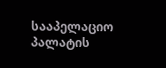სააპელაციო პალატის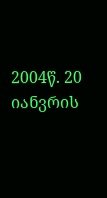2004წ. 20 იანვრის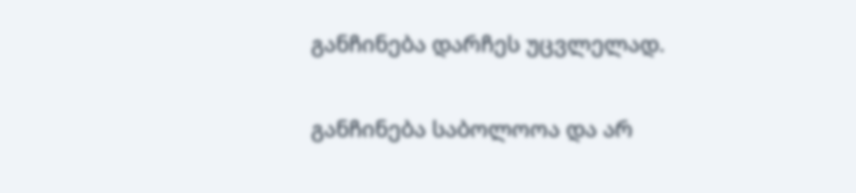განჩინება დარჩეს უცვლელად.

განჩინება საბოლოოა და არ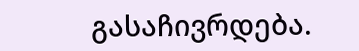გასაჩივრდება.